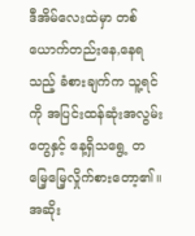ဒီအိမ်လေးထဲမှာ တစ်ယောက်တည်းနေ,နေရသည့် ခံစားချက်က သူ့ရင်ကို အပြင်းထန်ဆုံးအလွမ်းတွေနှင့် နေ့ရှိသရွေ့ တမြေ့မြေ့လှိုက်စားတော့၏။
အဆိုး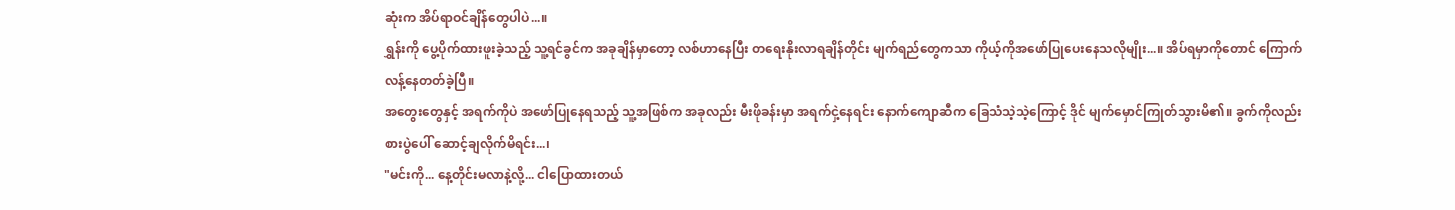ဆုံးက အိပ်ရာဝင်ချိန်တွေပါပဲ...။
ရွှန်းကို ပွေ့ပိုက်ထားဖူးခဲ့သည့် သူ့ရင်ခွင်က အခုချိန်မှာတော့ လစ်ဟာနေပြီး တရေးနိုးလာရချိန်တိုင်း မျက်ရည်တွေကသာ ကိုယ့်ကိုအဖော်ပြုပေးနေသလိုမျိုး...။ အိပ်ရမှာကိုတောင် ကြောက်လန့်နေတတ်ခဲ့ပြီ။
အတွေးတွေနှင့် အရက်ကိုပဲ အဖော်ပြုနေရသည့် သူ့အဖြစ်က အခုလည်း မီးဖိုခန်းမှာ အရက်ငှဲ့နေရင်း နောက်ကျောဆီက ခြေသံသဲ့သဲ့ကြောင့် ဒိုင် မျက်မှောင်ကြုတ်သွားမိ၏။ ခွက်ကိုလည်း စားပွဲပေါ် ဆောင့်ချလိုက်မိရင်း...၊
"မင်းကို... နေ့တိုင်းမလာနဲ့လို့... ငါပြောထားတယ်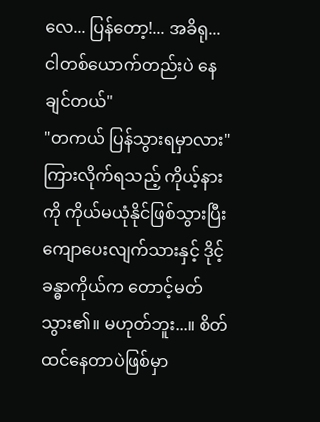လေ... ပြန်တော့!... အခိရု... ငါတစ်ယောက်တည်းပဲ နေချင်တယ်"
"တကယ် ပြန်သွားရမှာလား"
ကြားလိုက်ရသည့် ကိုယ့်နားကို ကိုယ်မယုံနိုင်ဖြစ်သွားပြီး ကျောပေးလျက်သားနှင့် ဒိုင့်ခန္ဓာကိုယ်က တောင့်မတ်သွား၏။ မဟုတ်ဘူး...။ စိတ်ထင်နေတာပဲဖြစ်မှာ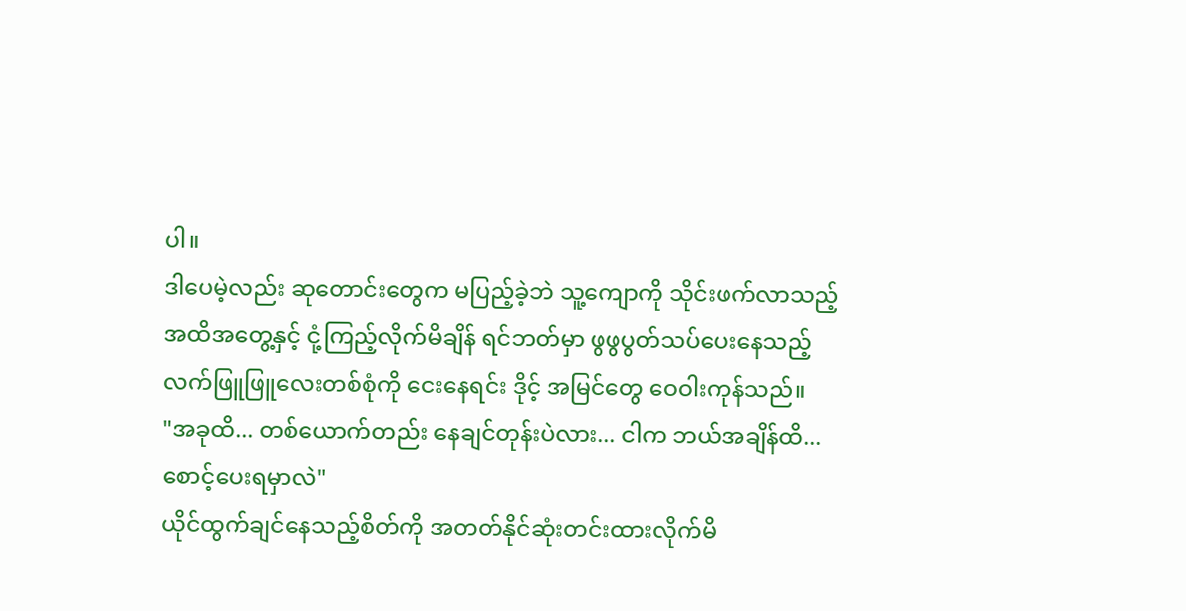ပါ။
ဒါပေမဲ့လည်း ဆုတောင်းတွေက မပြည့်ခဲ့ဘဲ သူ့ကျောကို သိုင်းဖက်လာသည့် အထိအတွေ့နှင့် ငုံ့ကြည့်လိုက်မိချိန် ရင်ဘတ်မှာ ဖွဖွပွတ်သပ်ပေးနေသည့် လက်ဖြူဖြူလေးတစ်စုံကို ငေးနေရင်း ဒိုင့် အမြင်တွေ ဝေဝါးကုန်သည်။
"အခုထိ... တစ်ယောက်တည်း နေချင်တုန်းပဲလား... ငါက ဘယ်အချိန်ထိ... စောင့်ပေးရမှာလဲ"
ယိုင်ထွက်ချင်နေသည့်စိတ်ကို အတတ်နိုင်ဆုံးတင်းထားလိုက်မိ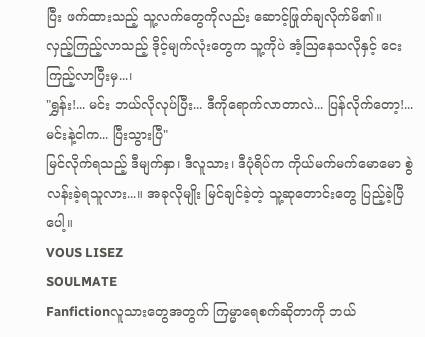ပြီး ဖက်ထားသည့် သူ့လက်တွေကိုလည်း ဆောင့်ဖြုတ်ချလိုက်မိ၏။
လှည့်ကြည့်လာသည့် ဒိုင့်မျက်လုံးတွေက သူ့ကိုပဲ အံ့ဩနေသလိုနှင့် ငေးကြည့်လာပြီးမှ...၊
"ရွှန်း!... မင်း ဘယ်လိုလုပ်ပြီး... ဒီကိုရောက်လာတာလဲ... ပြန်လိုက်တော့!... မင်းနဲ့ငါက... ပြီးသွားပြီ"
မြင်လိုက်ရသည့် ဒီမျက်နှာ၊ ဒီလူသား၊ ဒီပုံရိပ်က ကိုယ်မက်မက်မောမော စွဲလန်းခဲ့ရသူလား...။ အခုလိုမျိုး မြင်ချင်ခဲ့တဲ့ သူ့ဆုတောင်းတွေ ပြည့်ခဲ့ပြီပေါ့။
VOUS LISEZ
SOULMATE
Fanfictionလူသားတွေအတွက် ကြမ္မာရေစက်ဆိုတာကို ဘယ်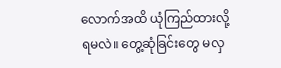လောက်အထိ ယုံကြည်ထားလို့ရမလဲ။ တွေ့ဆုံခြင်းတွေ မလှ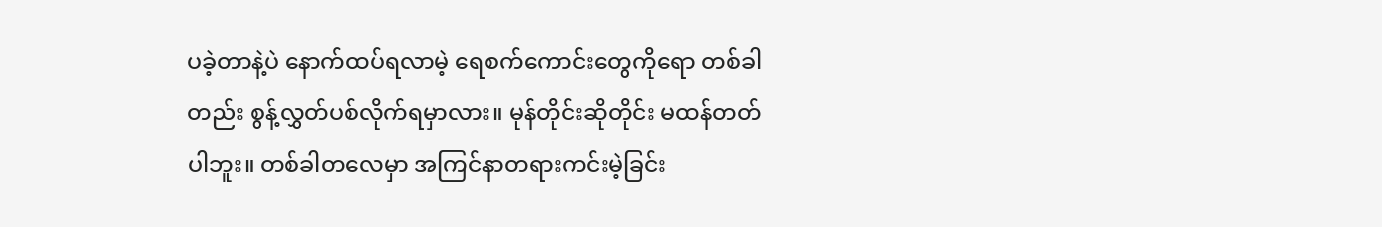ပခဲ့တာနဲ့ပဲ နောက်ထပ်ရလာမဲ့ ရေစက်ကောင်းတွေကိုရော တစ်ခါတည်း စွန့်လွှတ်ပစ်လိုက်ရမှာလား။ မုန်တိုင်းဆိုတိုင်း မထန်တတ်ပါဘူး။ တစ်ခါတလေမှာ အကြင်နာတရားကင်းမဲ့ခြင်း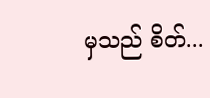မှသည် စိတ်...